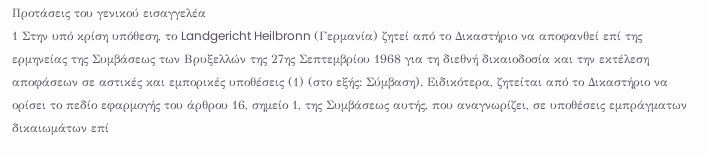Προτάσεις του γενικού εισαγγελέα
1 Στην υπό κρίση υπόθεση, το Landgericht Heilbronn (Γερμανία) ζητεί από το Δικαστήριο να αποφανθεί επί της ερμηνείας της Συμβάσεως των Βρυξελλών της 27ης Σεπτεμβρίου 1968 για τη διεθνή δικαιοδοσία και την εκτέλεση αποφάσεων σε αστικές και εμπορικές υποθέσεις (1) (στο εξής: Σύμβαση). Ειδικότερα, ζητείται από το Δικαστήριο να ορίσει το πεδίο εφαρμογής του άρθρου 16, σημείο 1, της Συμβάσεως αυτής, που αναγνωρίζει, σε υποθέσεις εμπράγματων δικαιωμάτων επί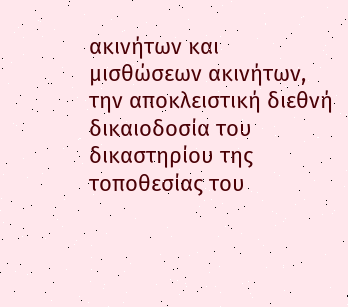ακινήτων και μισθώσεων ακινήτων, την αποκλειστική διεθνή δικαιοδοσία του δικαστηρίου της τοποθεσίας του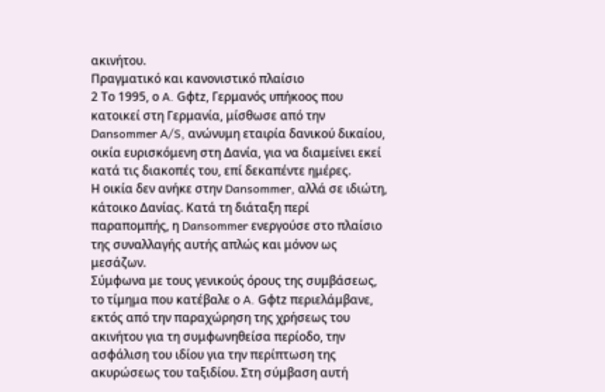ακινήτου.
Πραγματικό και κανονιστικό πλαίσιο
2 Το 1995, ο A. Gφtz, Γερμανός υπήκοος που κατοικεί στη Γερμανία, μίσθωσε από την Dansommer A/S, ανώνυμη εταιρία δανικού δικαίου, οικία ευρισκόμενη στη Δανία, για να διαμείνει εκεί κατά τις διακοπές του, επί δεκαπέντε ημέρες.
Η οικία δεν ανήκε στην Dansommer, αλλά σε ιδιώτη, κάτοικο Δανίας. Κατά τη διάταξη περί παραπομπής, η Dansommer ενεργούσε στο πλαίσιο της συναλλαγής αυτής απλώς και μόνον ως μεσάζων.
Σύμφωνα με τους γενικούς όρους της συμβάσεως, το τίμημα που κατέβαλε ο A. Gφtz περιελάμβανε, εκτός από την παραχώρηση της χρήσεως του ακινήτου για τη συμφωνηθείσα περίοδο, την ασφάλιση του ιδίου για την περίπτωση της ακυρώσεως του ταξιδίου. Στη σύμβαση αυτή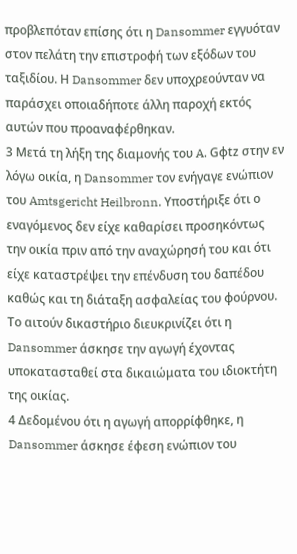προβλεπόταν επίσης ότι η Dansommer εγγυόταν στον πελάτη την επιστροφή των εξόδων του ταξιδίου. Η Dansommer δεν υποχρεούνταν να παράσχει οποιαδήποτε άλλη παροχή εκτός αυτών που προαναφέρθηκαν.
3 Μετά τη λήξη της διαμονής του A. Gφtz στην εν λόγω οικία, η Dansommer τον ενήγαγε ενώπιον του Amtsgericht Heilbronn. Υποστήριξε ότι ο εναγόμενος δεν είχε καθαρίσει προσηκόντως την οικία πριν από την αναχώρησή του και ότι είχε καταστρέψει την επένδυση του δαπέδου καθώς και τη διάταξη ασφαλείας του φούρνου.
Το αιτούν δικαστήριο διευκρινίζει ότι η Dansommer άσκησε την αγωγή έχοντας υποκατασταθεί στα δικαιώματα του ιδιοκτήτη της οικίας.
4 Δεδομένου ότι η αγωγή απορρίφθηκε, η Dansommer άσκησε έφεση ενώπιον του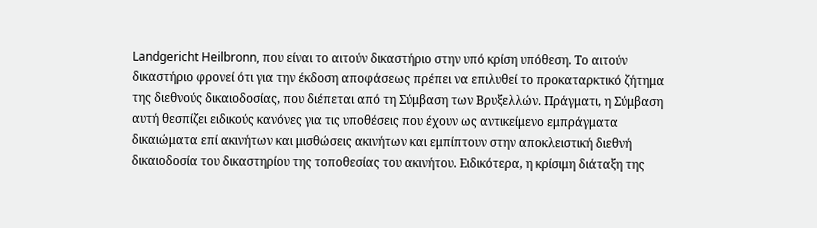Landgericht Heilbronn, που είναι το αιτούν δικαστήριο στην υπό κρίση υπόθεση. Το αιτούν δικαστήριο φρονεί ότι για την έκδοση αποφάσεως πρέπει να επιλυθεί το προκαταρκτικό ζήτημα της διεθνούς δικαιοδοσίας, που διέπεται από τη Σύμβαση των Βρυξελλών. Πράγματι, η Σύμβαση αυτή θεσπίζει ειδικούς κανόνες για τις υποθέσεις που έχουν ως αντικείμενο εμπράγματα δικαιώματα επί ακινήτων και μισθώσεις ακινήτων και εμπίπτουν στην αποκλειστική διεθνή δικαιοδοσία του δικαστηρίου της τοποθεσίας του ακινήτου. Ειδικότερα, η κρίσιμη διάταξη της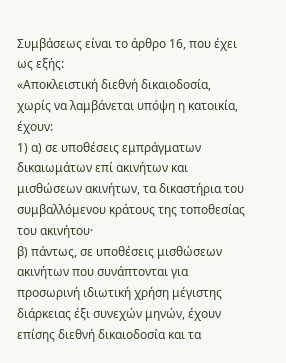Συμβάσεως είναι το άρθρο 16, που έχει ως εξής:
«Αποκλειστική διεθνή δικαιοδοσία, χωρίς να λαμβάνεται υπόψη η κατοικία, έχουν:
1) α) σε υποθέσεις εμπράγματων δικαιωμάτων επί ακινήτων και μισθώσεων ακινήτων, τα δικαστήρια του συμβαλλόμενου κράτους της τοποθεσίας του ακινήτου·
β) πάντως, σε υποθέσεις μισθώσεων ακινήτων που συνάπτονται για προσωρινή ιδιωτική χρήση μέγιστης διάρκειας έξι συνεχών μηνών, έχουν επίσης διεθνή δικαιοδοσία και τα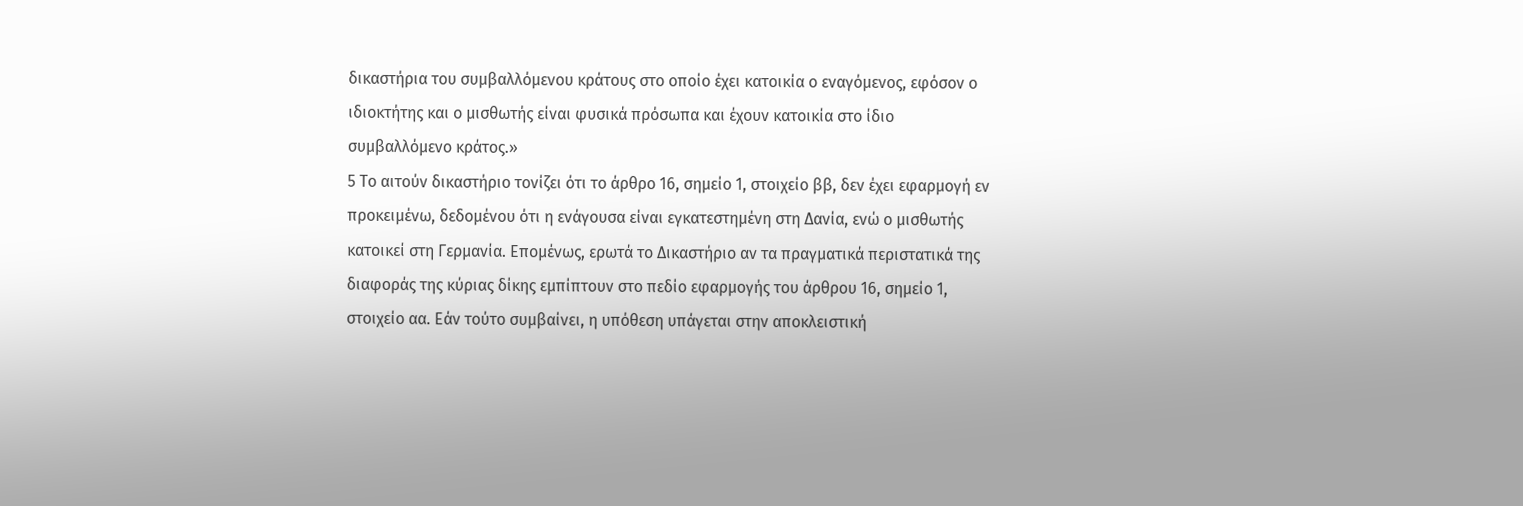δικαστήρια του συμβαλλόμενου κράτους στο οποίο έχει κατοικία ο εναγόμενος, εφόσον ο ιδιοκτήτης και ο μισθωτής είναι φυσικά πρόσωπα και έχουν κατοικία στο ίδιο συμβαλλόμενο κράτος.»
5 Το αιτούν δικαστήριο τονίζει ότι το άρθρο 16, σημείο 1, στοιχείο ββ, δεν έχει εφαρμογή εν προκειμένω, δεδομένου ότι η ενάγουσα είναι εγκατεστημένη στη Δανία, ενώ ο μισθωτής κατοικεί στη Γερμανία. Επομένως, ερωτά το Δικαστήριο αν τα πραγματικά περιστατικά της διαφοράς της κύριας δίκης εμπίπτουν στο πεδίο εφαρμογής του άρθρου 16, σημείο 1, στοιχείο αα. Εάν τούτο συμβαίνει, η υπόθεση υπάγεται στην αποκλειστική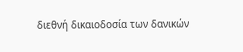διεθνή δικαιοδοσία των δανικών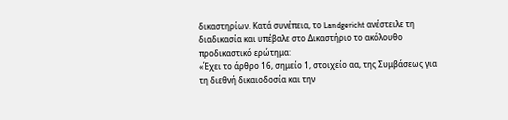δικαστηρίων. Κατά συνέπεια, το Landgericht ανέστειλε τη διαδικασία και υπέβαλε στο Δικαστήριο το ακόλουθο προδικαστικό ερώτημα:
«Έχει το άρθρο 16, σημείο 1, στοιχείο αα, της Συμβάσεως για τη διεθνή δικαιοδοσία και την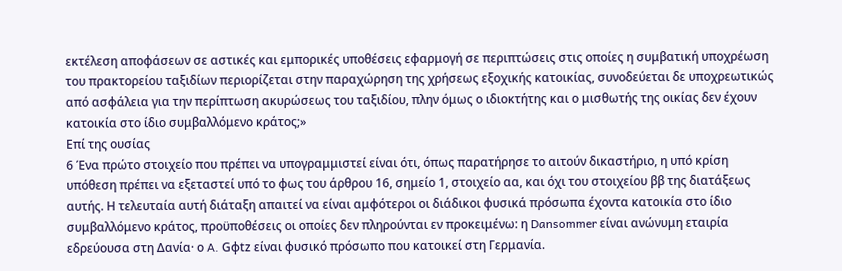εκτέλεση αποφάσεων σε αστικές και εμπορικές υποθέσεις εφαρμογή σε περιπτώσεις στις οποίες η συμβατική υποχρέωση του πρακτορείου ταξιδίων περιορίζεται στην παραχώρηση της χρήσεως εξοχικής κατοικίας, συνοδεύεται δε υποχρεωτικώς από ασφάλεια για την περίπτωση ακυρώσεως του ταξιδίου, πλην όμως ο ιδιοκτήτης και ο μισθωτής της οικίας δεν έχουν κατοικία στο ίδιο συμβαλλόμενο κράτος;»
Επί της ουσίας
6 Ένα πρώτο στοιχείο που πρέπει να υπογραμμιστεί είναι ότι, όπως παρατήρησε το αιτούν δικαστήριο, η υπό κρίση υπόθεση πρέπει να εξεταστεί υπό το φως του άρθρου 16, σημείο 1, στοιχείο αα, και όχι του στοιχείου ββ της διατάξεως αυτής. Η τελευταία αυτή διάταξη απαιτεί να είναι αμφότεροι οι διάδικοι φυσικά πρόσωπα έχοντα κατοικία στο ίδιο συμβαλλόμενο κράτος, προϋποθέσεις οι οποίες δεν πληρούνται εν προκειμένω: η Dansommer είναι ανώνυμη εταιρία εδρεύουσα στη Δανία· ο A. Gφtz είναι φυσικό πρόσωπο που κατοικεί στη Γερμανία.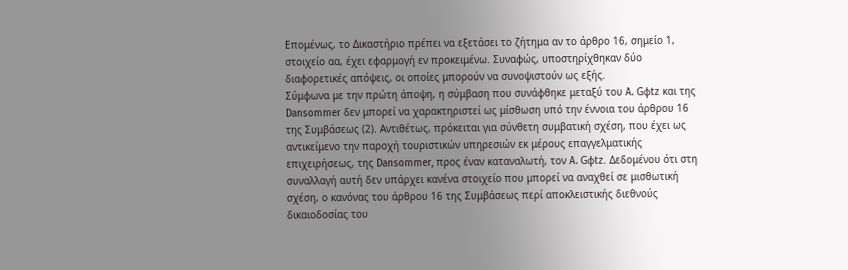Επομένως, το Δικαστήριο πρέπει να εξετάσει το ζήτημα αν το άρθρο 16, σημείο 1, στοιχείο αα, έχει εφαρμογή εν προκειμένω. Συναφώς, υποστηρίχθηκαν δύο διαφορετικές απόψεις, οι οποίες μπορούν να συνοψιστούν ως εξής.
Σύμφωνα με την πρώτη άποψη, η σύμβαση που συνάφθηκε μεταξύ του A. Gφtz και της Dansommer δεν μπορεί να χαρακτηριστεί ως μίσθωση υπό την έννοια του άρθρου 16 της Συμβάσεως (2). Αντιθέτως, πρόκειται για σύνθετη συμβατική σχέση, που έχει ως αντικείμενο την παροχή τουριστικών υπηρεσιών εκ μέρους επαγγελματικής επιχειρήσεως, της Dansommer, προς έναν καταναλωτή, τον A. Gφtz. Δεδομένου ότι στη συναλλαγή αυτή δεν υπάρχει κανένα στοιχείο που μπορεί να αναχθεί σε μισθωτική σχέση, ο κανόνας του άρθρου 16 της Συμβάσεως περί αποκλειστικής διεθνούς δικαιοδοσίας του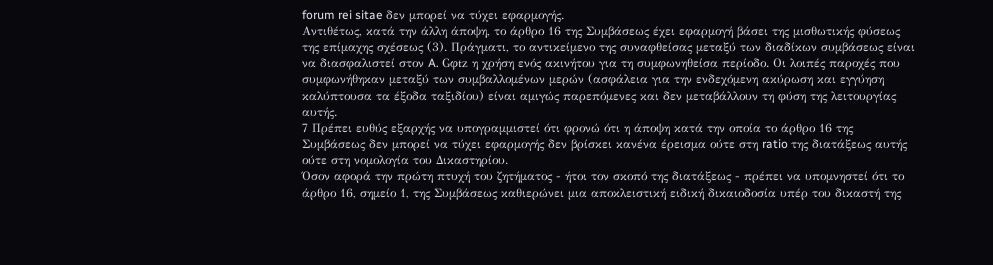forum rei sitae δεν μπορεί να τύχει εφαρμογής.
Αντιθέτως, κατά την άλλη άποψη, το άρθρο 16 της Συμβάσεως έχει εφαρμογή βάσει της μισθωτικής φύσεως της επίμαχης σχέσεως (3). Πράγματι, το αντικείμενο της συναφθείσας μεταξύ των διαδίκων συμβάσεως είναι να διασφαλιστεί στον A. Gφtz η χρήση ενός ακινήτου για τη συμφωνηθείσα περίοδο. Οι λοιπές παροχές που συμφωνήθηκαν μεταξύ των συμβαλλομένων μερών (ασφάλεια για την ενδεχόμενη ακύρωση και εγγύηση καλύπτουσα τα έξοδα ταξιδίου) είναι αμιγώς παρεπόμενες και δεν μεταβάλλουν τη φύση της λειτουργίας αυτής.
7 Πρέπει ευθύς εξαρχής να υπογραμμιστεί ότι φρονώ ότι η άποψη κατά την οποία το άρθρο 16 της Συμβάσεως δεν μπορεί να τύχει εφαρμογής δεν βρίσκει κανένα έρεισμα ούτε στη ratio της διατάξεως αυτής ούτε στη νομολογία του Δικαστηρίου.
Όσον αφορά την πρώτη πτυχή του ζητήματος - ήτοι τον σκοπό της διατάξεως - πρέπει να υπομνηστεί ότι το άρθρο 16, σημείο 1, της Συμβάσεως καθιερώνει μια αποκλειστική ειδική δικαιοδοσία υπέρ του δικαστή της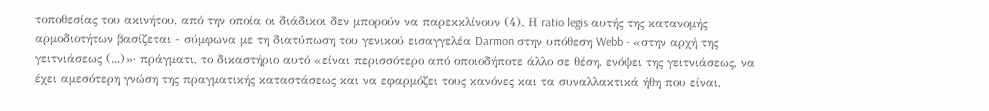τοποθεσίας του ακινήτου, από την οποία οι διάδικοι δεν μπορούν να παρεκκλίνουν (4). Η ratio legis αυτής της κατανομής αρμοδιοτήτων βασίζεται - σύμφωνα με τη διατύπωση του γενικού εισαγγελέα Darmon στην υπόθεση Webb - «στην αρχή της γειτνιάσεως (...)»· πράγματι, το δικαστήριο αυτό «είναι περισσότερο από οποιοδήποτε άλλο σε θέση, ενόψει της γειτνιάσεως, να έχει αμεσότερη γνώση της πραγματικής καταστάσεως και να εφαρμόζει τους κανόνες και τα συναλλακτικά ήθη που είναι,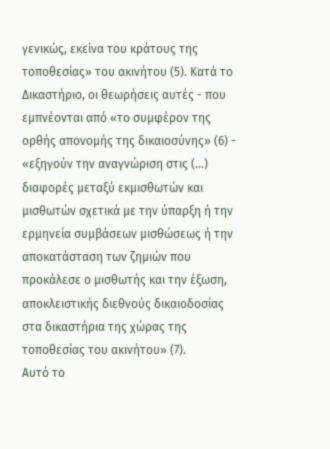γενικώς, εκείνα του κράτους της τοποθεσίας» του ακινήτου (5). Κατά το Δικαστήριο, οι θεωρήσεις αυτές - που εμπνέονται από «το συμφέρον της ορθής απονομής της δικαιοσύνης» (6) - «εξηγούν την αναγνώριση στις (...) διαφορές μεταξύ εκμισθωτών και μισθωτών σχετικά με την ύπαρξη ή την ερμηνεία συμβάσεων μισθώσεως ή την αποκατάσταση των ζημιών που προκάλεσε ο μισθωτής και την έξωση, αποκλειστικής διεθνούς δικαιοδοσίας στα δικαστήρια της χώρας της τοποθεσίας του ακινήτου» (7).
Αυτό το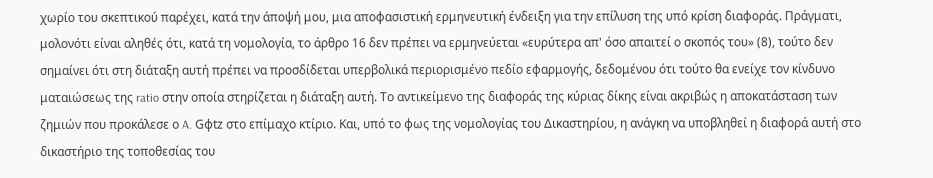χωρίο του σκεπτικού παρέχει, κατά την άποψή μου, μια αποφασιστική ερμηνευτική ένδειξη για την επίλυση της υπό κρίση διαφοράς. Πράγματι, μολονότι είναι αληθές ότι, κατά τη νομολογία, το άρθρο 16 δεν πρέπει να ερμηνεύεται «ευρύτερα απ' όσο απαιτεί ο σκοπός του» (8), τούτο δεν σημαίνει ότι στη διάταξη αυτή πρέπει να προσδίδεται υπερβολικά περιορισμένο πεδίο εφαρμογής, δεδομένου ότι τούτο θα ενείχε τον κίνδυνο ματαιώσεως της ratio στην οποία στηρίζεται η διάταξη αυτή. Το αντικείμενο της διαφοράς της κύριας δίκης είναι ακριβώς η αποκατάσταση των ζημιών που προκάλεσε ο A. Gφtz στο επίμαχο κτίριο. Και, υπό το φως της νομολογίας του Δικαστηρίου, η ανάγκη να υποβληθεί η διαφορά αυτή στο δικαστήριο της τοποθεσίας του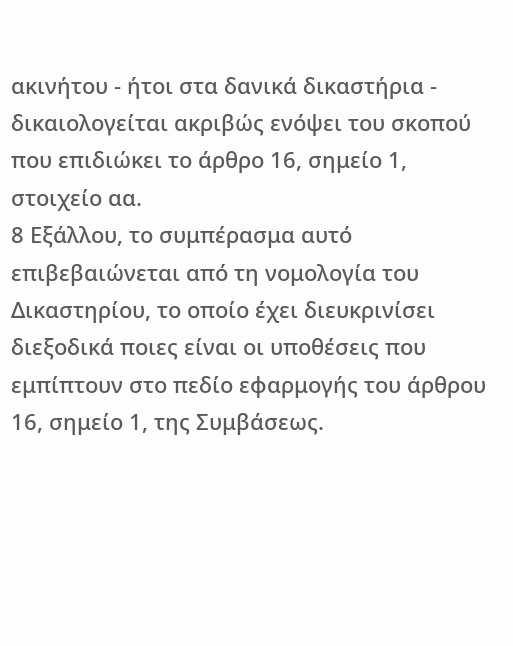ακινήτου - ήτοι στα δανικά δικαστήρια - δικαιολογείται ακριβώς ενόψει του σκοπού που επιδιώκει το άρθρο 16, σημείο 1, στοιχείο αα.
8 Εξάλλου, το συμπέρασμα αυτό επιβεβαιώνεται από τη νομολογία του Δικαστηρίου, το οποίο έχει διευκρινίσει διεξοδικά ποιες είναι οι υποθέσεις που εμπίπτουν στο πεδίο εφαρμογής του άρθρου 16, σημείο 1, της Συμβάσεως.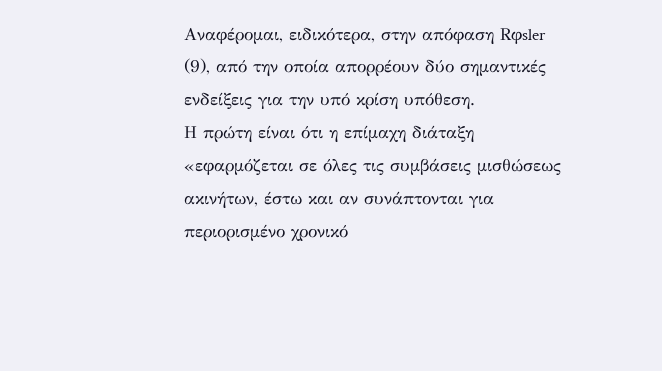Αναφέρομαι, ειδικότερα, στην απόφαση Rφsler (9), από την οποία απορρέουν δύο σημαντικές ενδείξεις για την υπό κρίση υπόθεση.
Η πρώτη είναι ότι η επίμαχη διάταξη «εφαρμόζεται σε όλες τις συμβάσεις μισθώσεως ακινήτων, έστω και αν συνάπτονται για περιορισμένο χρονικό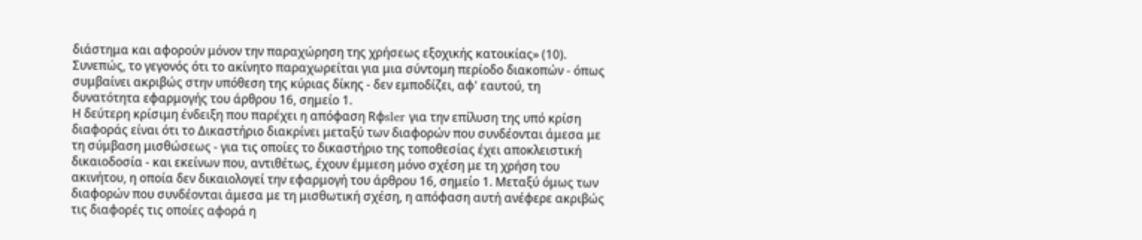διάστημα και αφορούν μόνον την παραχώρηση της χρήσεως εξοχικής κατοικίας» (10). Συνεπώς, το γεγονός ότι το ακίνητο παραχωρείται για μια σύντομη περίοδο διακοπών - όπως συμβαίνει ακριβώς στην υπόθεση της κύριας δίκης - δεν εμποδίζει, αφ' εαυτού, τη δυνατότητα εφαρμογής του άρθρου 16, σημείο 1.
Η δεύτερη κρίσιμη ένδειξη που παρέχει η απόφαση Rφsler για την επίλυση της υπό κρίση διαφοράς είναι ότι το Δικαστήριο διακρίνει μεταξύ των διαφορών που συνδέονται άμεσα με τη σύμβαση μισθώσεως - για τις οποίες το δικαστήριο της τοποθεσίας έχει αποκλειστική δικαιοδοσία - και εκείνων που, αντιθέτως, έχουν έμμεση μόνο σχέση με τη χρήση του ακινήτου, η οποία δεν δικαιολογεί την εφαρμογή του άρθρου 16, σημείο 1. Μεταξύ όμως των διαφορών που συνδέονται άμεσα με τη μισθωτική σχέση, η απόφαση αυτή ανέφερε ακριβώς τις διαφορές τις οποίες αφορά η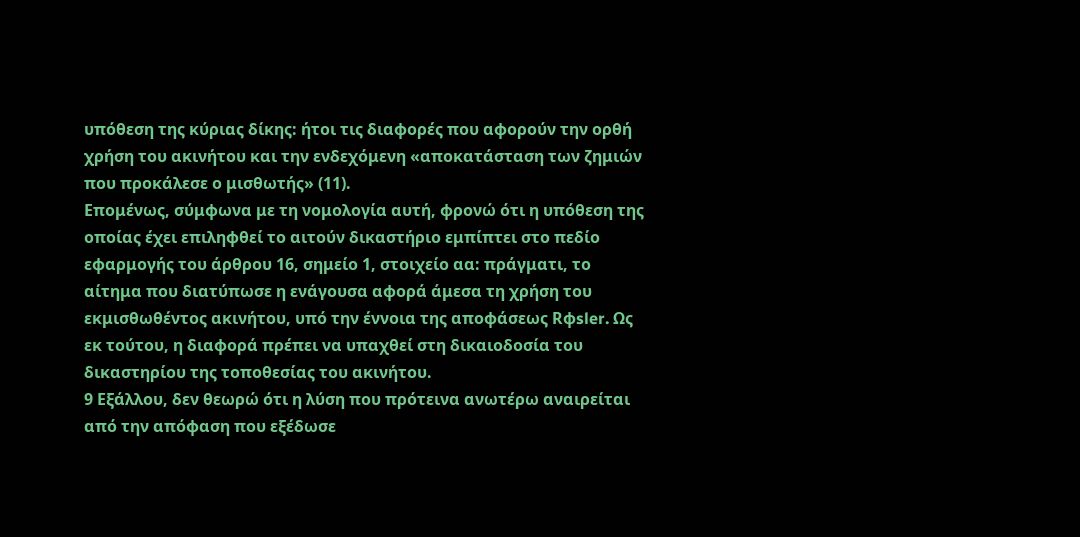υπόθεση της κύριας δίκης: ήτοι τις διαφορές που αφορούν την ορθή χρήση του ακινήτου και την ενδεχόμενη «αποκατάσταση των ζημιών που προκάλεσε ο μισθωτής» (11).
Επομένως, σύμφωνα με τη νομολογία αυτή, φρονώ ότι η υπόθεση της οποίας έχει επιληφθεί το αιτούν δικαστήριο εμπίπτει στο πεδίο εφαρμογής του άρθρου 16, σημείο 1, στοιχείο αα: πράγματι, το αίτημα που διατύπωσε η ενάγουσα αφορά άμεσα τη χρήση του εκμισθωθέντος ακινήτου, υπό την έννοια της αποφάσεως Rφsler. Ως εκ τούτου, η διαφορά πρέπει να υπαχθεί στη δικαιοδοσία του δικαστηρίου της τοποθεσίας του ακινήτου.
9 Εξάλλου, δεν θεωρώ ότι η λύση που πρότεινα ανωτέρω αναιρείται από την απόφαση που εξέδωσε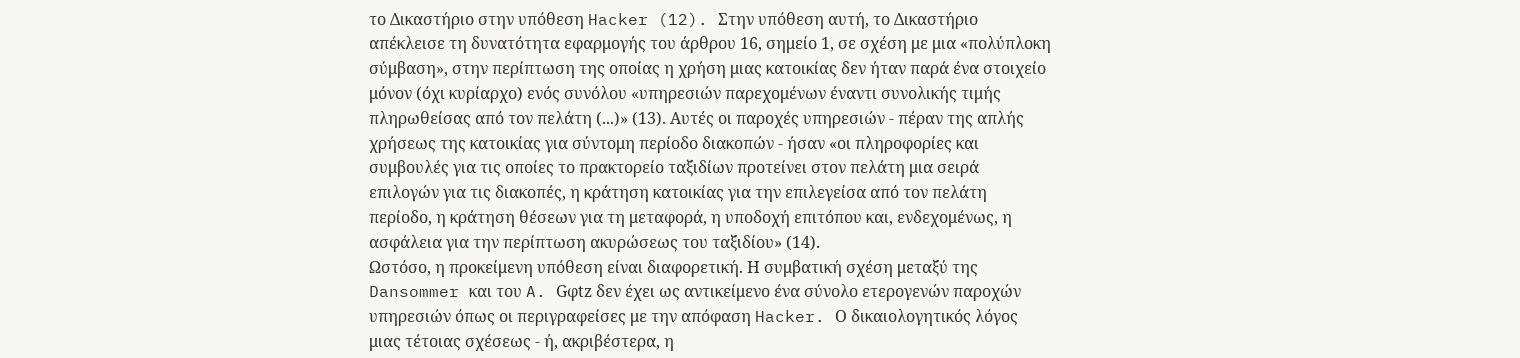το Δικαστήριο στην υπόθεση Hacker (12). Στην υπόθεση αυτή, το Δικαστήριο απέκλεισε τη δυνατότητα εφαρμογής του άρθρου 16, σημείο 1, σε σχέση με μια «πολύπλοκη σύμβαση», στην περίπτωση της οποίας η χρήση μιας κατοικίας δεν ήταν παρά ένα στοιχείο μόνον (όχι κυρίαρχο) ενός συνόλου «υπηρεσιών παρεχομένων έναντι συνολικής τιμής πληρωθείσας από τον πελάτη (...)» (13). Αυτές οι παροχές υπηρεσιών - πέραν της απλής χρήσεως της κατοικίας για σύντομη περίοδο διακοπών - ήσαν «οι πληροφορίες και συμβουλές για τις οποίες το πρακτορείο ταξιδίων προτείνει στον πελάτη μια σειρά επιλογών για τις διακοπές, η κράτηση κατοικίας για την επιλεγείσα από τον πελάτη περίοδο, η κράτηση θέσεων για τη μεταφορά, η υποδοχή επιτόπου και, ενδεχομένως, η ασφάλεια για την περίπτωση ακυρώσεως του ταξιδίου» (14).
Ωστόσο, η προκείμενη υπόθεση είναι διαφορετική. Η συμβατική σχέση μεταξύ της Dansommer και του A. Gφtz δεν έχει ως αντικείμενο ένα σύνολο ετερογενών παροχών υπηρεσιών όπως οι περιγραφείσες με την απόφαση Hacker. Ο δικαιολογητικός λόγος μιας τέτοιας σχέσεως - ή, ακριβέστερα, η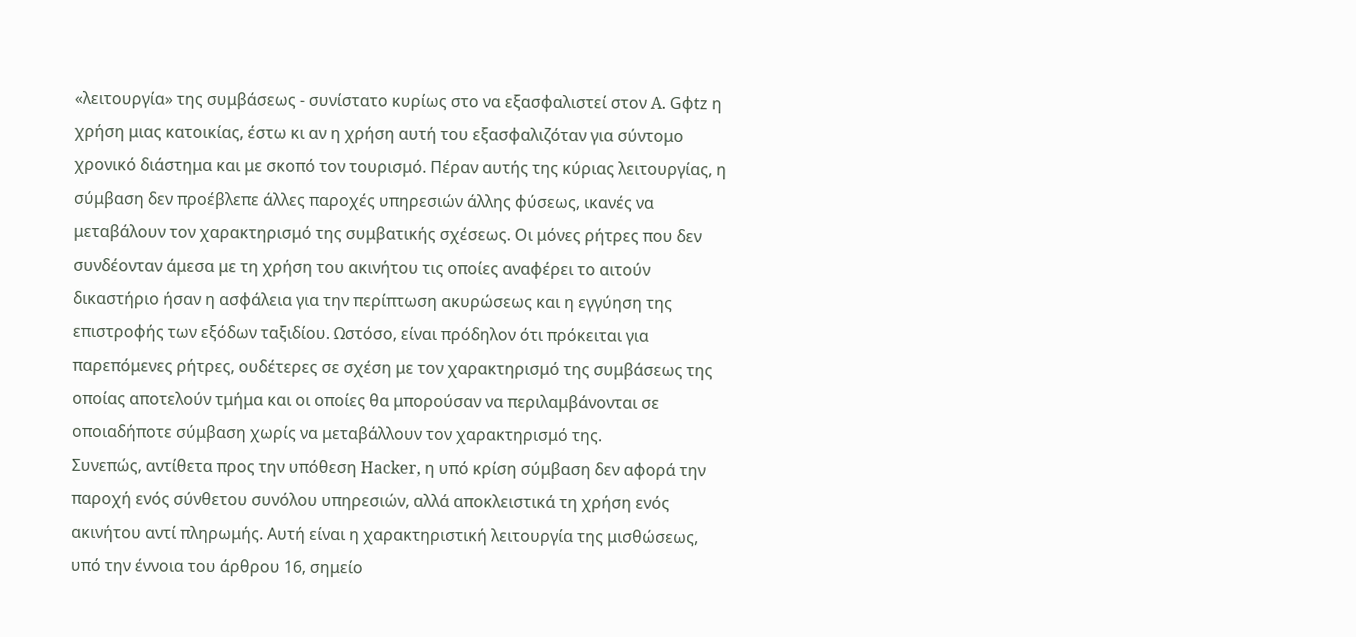«λειτουργία» της συμβάσεως - συνίστατο κυρίως στο να εξασφαλιστεί στον A. Gφtz η χρήση μιας κατοικίας, έστω κι αν η χρήση αυτή του εξασφαλιζόταν για σύντομο χρονικό διάστημα και με σκοπό τον τουρισμό. Πέραν αυτής της κύριας λειτουργίας, η σύμβαση δεν προέβλεπε άλλες παροχές υπηρεσιών άλλης φύσεως, ικανές να μεταβάλουν τον χαρακτηρισμό της συμβατικής σχέσεως. Οι μόνες ρήτρες που δεν συνδέονταν άμεσα με τη χρήση του ακινήτου τις οποίες αναφέρει το αιτούν δικαστήριο ήσαν η ασφάλεια για την περίπτωση ακυρώσεως και η εγγύηση της επιστροφής των εξόδων ταξιδίου. Ωστόσο, είναι πρόδηλον ότι πρόκειται για παρεπόμενες ρήτρες, ουδέτερες σε σχέση με τον χαρακτηρισμό της συμβάσεως της οποίας αποτελούν τμήμα και οι οποίες θα μπορούσαν να περιλαμβάνονται σε οποιαδήποτε σύμβαση χωρίς να μεταβάλλουν τον χαρακτηρισμό της.
Συνεπώς, αντίθετα προς την υπόθεση Hacker, η υπό κρίση σύμβαση δεν αφορά την παροχή ενός σύνθετου συνόλου υπηρεσιών, αλλά αποκλειστικά τη χρήση ενός ακινήτου αντί πληρωμής. Αυτή είναι η χαρακτηριστική λειτουργία της μισθώσεως, υπό την έννοια του άρθρου 16, σημείο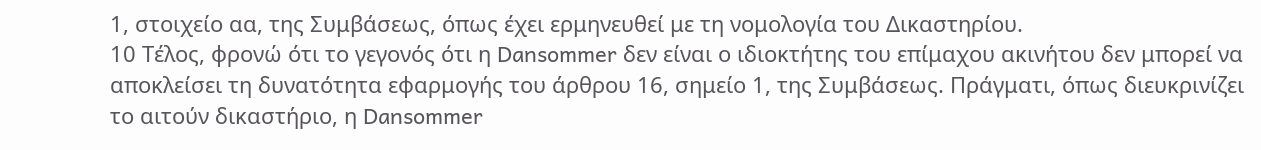1, στοιχείο αα, της Συμβάσεως, όπως έχει ερμηνευθεί με τη νομολογία του Δικαστηρίου.
10 Τέλος, φρονώ ότι το γεγονός ότι η Dansommer δεν είναι ο ιδιοκτήτης του επίμαχου ακινήτου δεν μπορεί να αποκλείσει τη δυνατότητα εφαρμογής του άρθρου 16, σημείο 1, της Συμβάσεως. Πράγματι, όπως διευκρινίζει το αιτούν δικαστήριο, η Dansommer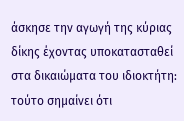άσκησε την αγωγή της κύριας δίκης έχοντας υποκατασταθεί στα δικαιώματα του ιδιοκτήτη: τούτο σημαίνει ότι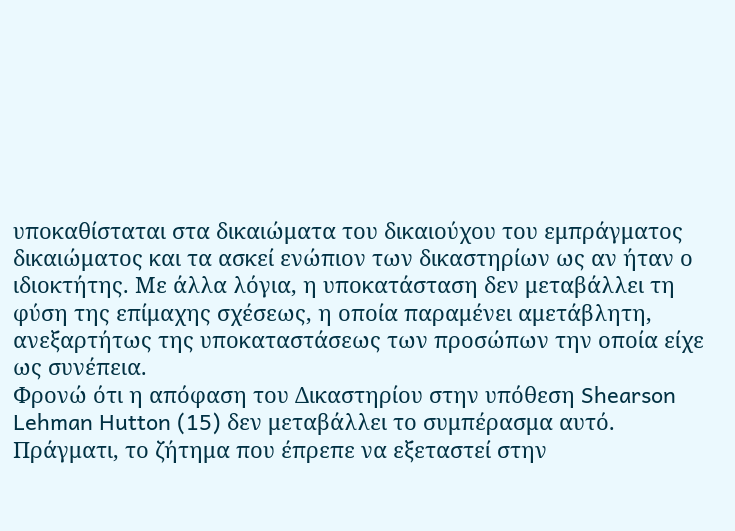υποκαθίσταται στα δικαιώματα του δικαιούχου του εμπράγματος δικαιώματος και τα ασκεί ενώπιον των δικαστηρίων ως αν ήταν ο ιδιοκτήτης. Με άλλα λόγια, η υποκατάσταση δεν μεταβάλλει τη φύση της επίμαχης σχέσεως, η οποία παραμένει αμετάβλητη, ανεξαρτήτως της υποκαταστάσεως των προσώπων την οποία είχε ως συνέπεια.
Φρονώ ότι η απόφαση του Δικαστηρίου στην υπόθεση Shearson Lehman Hutton (15) δεν μεταβάλλει το συμπέρασμα αυτό. Πράγματι, το ζήτημα που έπρεπε να εξεταστεί στην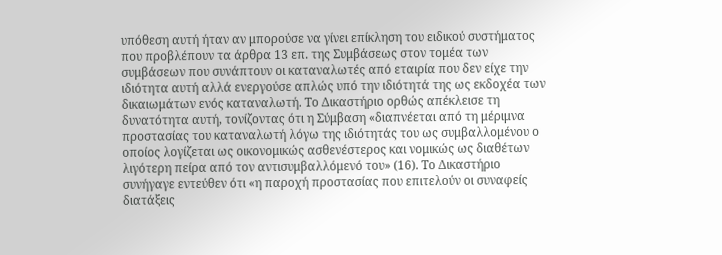υπόθεση αυτή ήταν αν μπορούσε να γίνει επίκληση του ειδικού συστήματος που προβλέπουν τα άρθρα 13 επ. της Συμβάσεως στον τομέα των συμβάσεων που συνάπτουν οι καταναλωτές από εταιρία που δεν είχε την ιδιότητα αυτή αλλά ενεργούσε απλώς υπό την ιδιότητά της ως εκδοχέα των δικαιωμάτων ενός καταναλωτή. Το Δικαστήριο ορθώς απέκλεισε τη δυνατότητα αυτή, τονίζοντας ότι η Σύμβαση «διαπνέεται από τη μέριμνα προστασίας του καταναλωτή λόγω της ιδιότητάς του ως συμβαλλομένου ο οποίος λογίζεται ως οικονομικώς ασθενέστερος και νομικώς ως διαθέτων λιγότερη πείρα από τον αντισυμβαλλόμενό του» (16). Το Δικαστήριο συνήγαγε εντεύθεν ότι «η παροχή προστασίας που επιτελούν οι συναφείς διατάξεις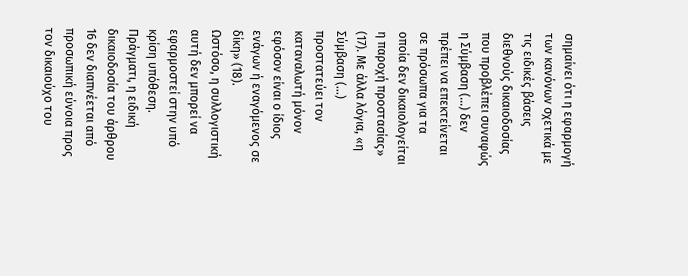σημαίνει ότι η εφαρμογή των κανόνων σχετικά με τις ειδικές βάσεις διεθνούς δικαιοδοσίας που προβλέπει συναφώς η Σύμβαση (...) δεν πρέπει να επεκτείνεται σε πρόσωπα για τα οποία δεν δικαιολογείται η παροχή προστασίας» (17). Με άλλα λόγια, «η Σύμβαση (...) προστατεύει τον καταναλωτή μόνον εφόσον είναι ο ίδιος ενάγων ή εναγόμενος σε δίκη» (18).
Ωστόσο, η συλλογιστική αυτή δεν μπορεί να εφαρμοστεί στην υπό κρίση υπόθεση. Πράγματι, η ειδική δικαιοδοσία του άρθρου 16 δεν διαπνέεται από προσωπική εύνοια προς τον δικαιούχο του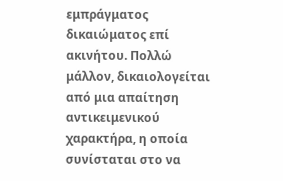εμπράγματος δικαιώματος επί ακινήτου. Πολλώ μάλλον, δικαιολογείται από μια απαίτηση αντικειμενικού χαρακτήρα, η οποία συνίσταται στο να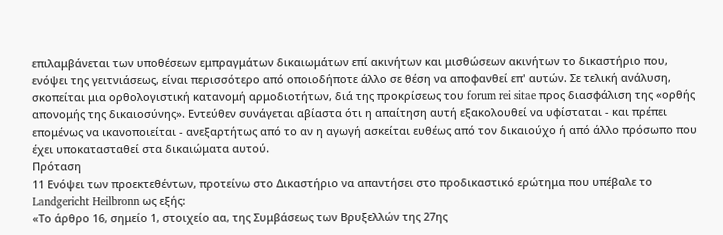επιλαμβάνεται των υποθέσεων εμπραγμάτων δικαιωμάτων επί ακινήτων και μισθώσεων ακινήτων το δικαστήριο που, ενόψει της γειτνιάσεως, είναι περισσότερο από οποιοδήποτε άλλο σε θέση να αποφανθεί επ' αυτών. Σε τελική ανάλυση, σκοπείται μια ορθολογιστική κατανομή αρμοδιοτήτων, διά της προκρίσεως του forum rei sitae προς διασφάλιση της «ορθής απονομής της δικαιοσύνης». Εντεύθεν συνάγεται αβίαστα ότι η απαίτηση αυτή εξακολουθεί να υφίσταται - και πρέπει επομένως να ικανοποιείται - ανεξαρτήτως από το αν η αγωγή ασκείται ευθέως από τον δικαιούχο ή από άλλο πρόσωπο που έχει υποκατασταθεί στα δικαιώματα αυτού.
Πρόταση
11 Ενόψει των προεκτεθέντων, προτείνω στο Δικαστήριο να απαντήσει στο προδικαστικό ερώτημα που υπέβαλε το Landgericht Heilbronn ως εξής:
«Το άρθρο 16, σημείο 1, στοιχείο αα, της Συμβάσεως των Βρυξελλών της 27ης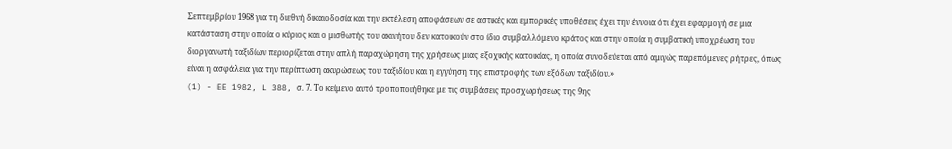Σεπτεμβρίου 1968 για τη διεθνή δικαιοδοσία και την εκτέλεση αποφάσεων σε αστικές και εμπορικές υποθέσεις έχει την έννοια ότι έχει εφαρμογή σε μια κατάσταση στην οποία ο κύριος και ο μισθωτής του ακινήτου δεν κατοικούν στο ίδιο συμβαλλόμενο κράτος και στην οποία η συμβατική υποχρέωση του διοργανωτή ταξιδίων περιορίζεται στην απλή παραχώρηση της χρήσεως μιας εξοχικής κατοικίας, η οποία συνοδεύεται από αμιγώς παρεπόμενες ρήτρες, όπως είναι η ασφάλεια για την περίπτωση ακυρώσεως του ταξιδίου και η εγγύηση της επιστροφής των εξόδων ταξιδίου.»
(1) - EE 1982, L 388, σ. 7. Το κείμενο αυτό τροποποιήθηκε με τις συμβάσεις προσχωρήσεως της 9ης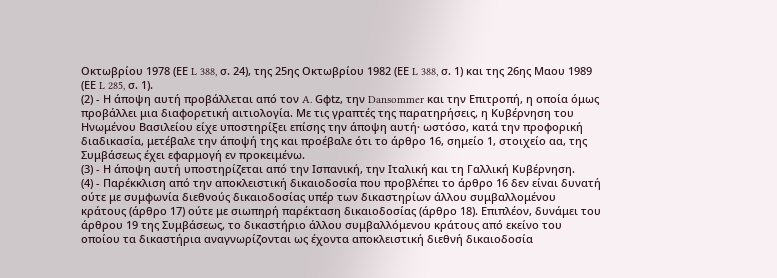Οκτωβρίου 1978 (ΕΕ L 388, σ. 24), της 25ης Οκτωβρίου 1982 (ΕΕ L 388, σ. 1) και της 26ης Μαου 1989 (ΕΕ L 285, σ. 1).
(2) - Η άποψη αυτή προβάλλεται από τον A. Gφtz, την Dansommer και την Επιτροπή, η οποία όμως προβάλλει μια διαφορετική αιτιολογία. Με τις γραπτές της παρατηρήσεις, η Κυβέρνηση του Ηνωμένου Βασιλείου είχε υποστηρίξει επίσης την άποψη αυτή· ωστόσο, κατά την προφορική διαδικασία, μετέβαλε την άποψή της και προέβαλε ότι το άρθρο 16, σημείο 1, στοιχείο αα, της Συμβάσεως έχει εφαρμογή εν προκειμένω.
(3) - Η άποψη αυτή υποστηρίζεται από την Ισπανική, την Ιταλική και τη Γαλλική Κυβέρνηση.
(4) - Παρέκκλιση από την αποκλειστική δικαιοδοσία που προβλέπει το άρθρο 16 δεν είναι δυνατή ούτε με συμφωνία διεθνούς δικαιοδοσίας υπέρ των δικαστηρίων άλλου συμβαλλομένου κράτους (άρθρο 17) ούτε με σιωπηρή παρέκταση δικαιοδοσίας (άρθρο 18). Επιπλέον, δυνάμει του άρθρου 19 της Συμβάσεως, το δικαστήριο άλλου συμβαλλόμενου κράτους από εκείνο του οποίου τα δικαστήρια αναγνωρίζονται ως έχοντα αποκλειστική διεθνή δικαιοδοσία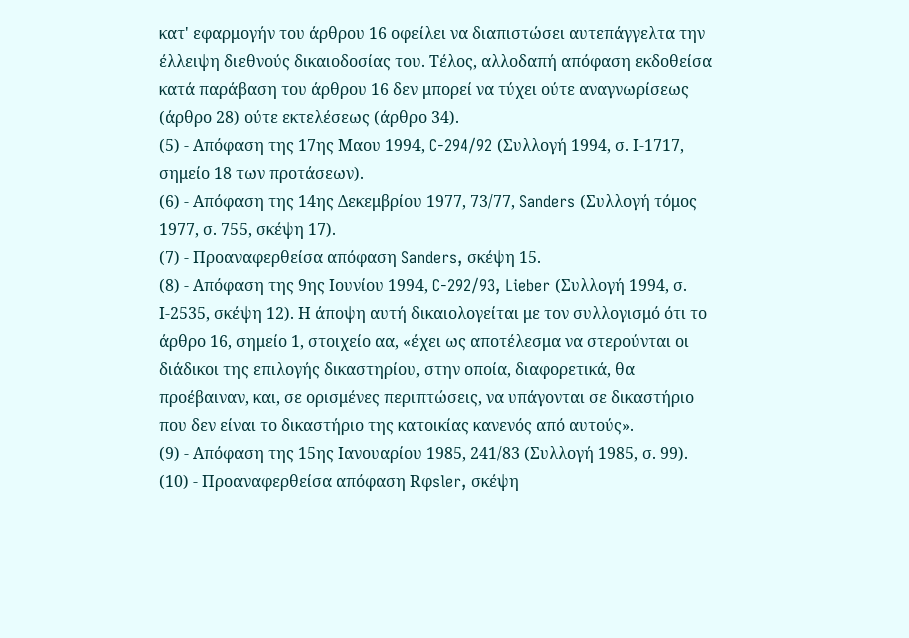κατ' εφαρμογήν του άρθρου 16 οφείλει να διαπιστώσει αυτεπάγγελτα την έλλειψη διεθνούς δικαιοδοσίας του. Τέλος, αλλοδαπή απόφαση εκδοθείσα κατά παράβαση του άρθρου 16 δεν μπορεί να τύχει ούτε αναγνωρίσεως (άρθρο 28) ούτε εκτελέσεως (άρθρο 34).
(5) - Απόφαση της 17ης Μαου 1994, C-294/92 (Συλλογή 1994, σ. Ι-1717, σημείο 18 των προτάσεων).
(6) - Απόφαση της 14ης Δεκεμβρίου 1977, 73/77, Sanders (Συλλογή τόμος 1977, σ. 755, σκέψη 17).
(7) - Προαναφερθείσα απόφαση Sanders, σκέψη 15.
(8) - Απόφαση της 9ης Ιουνίου 1994, C-292/93, Lieber (Συλλογή 1994, σ. Ι-2535, σκέψη 12). Η άποψη αυτή δικαιολογείται με τον συλλογισμό ότι το άρθρο 16, σημείο 1, στοιχείο αα, «έχει ως αποτέλεσμα να στερούνται οι διάδικοι της επιλογής δικαστηρίου, στην οποία, διαφορετικά, θα προέβαιναν, και, σε ορισμένες περιπτώσεις, να υπάγονται σε δικαστήριο που δεν είναι το δικαστήριο της κατοικίας κανενός από αυτούς».
(9) - Απόφαση της 15ης Ιανουαρίου 1985, 241/83 (Συλλογή 1985, σ. 99).
(10) - Προαναφερθείσα απόφαση Rφsler, σκέψη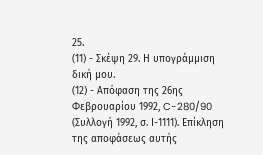25.
(11) - Σκέψη 29. Η υπογράμμιση δική μου.
(12) - Απόφαση της 26ης Φεβρουαρίου 1992, C-280/90 (Συλλογή 1992, σ. Ι-1111). Επίκληση της αποφάσεως αυτής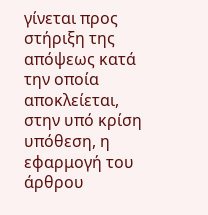γίνεται προς στήριξη της απόψεως κατά την οποία αποκλείεται, στην υπό κρίση υπόθεση, η εφαρμογή του άρθρου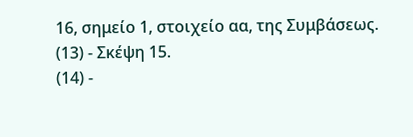16, σημείο 1, στοιχείο αα, της Συμβάσεως.
(13) - Σκέψη 15.
(14) -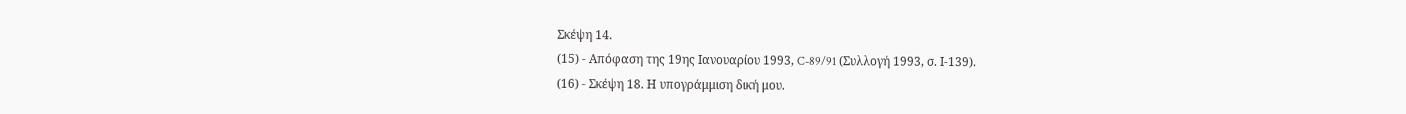Σκέψη 14.
(15) - Απόφαση της 19ης Ιανουαρίου 1993, C-89/91 (Συλλογή 1993, σ. Ι-139).
(16) - Σκέψη 18. Η υπογράμμιση δική μου.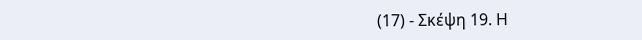(17) - Σκέψη 19. Η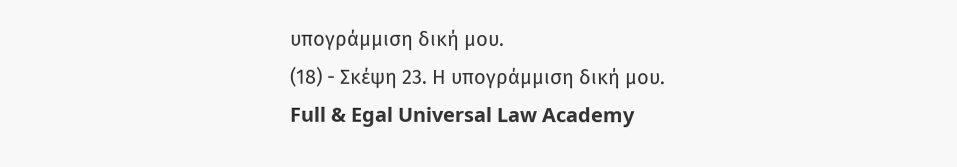υπογράμμιση δική μου.
(18) - Σκέψη 23. Η υπογράμμιση δική μου.
Full & Egal Universal Law Academy